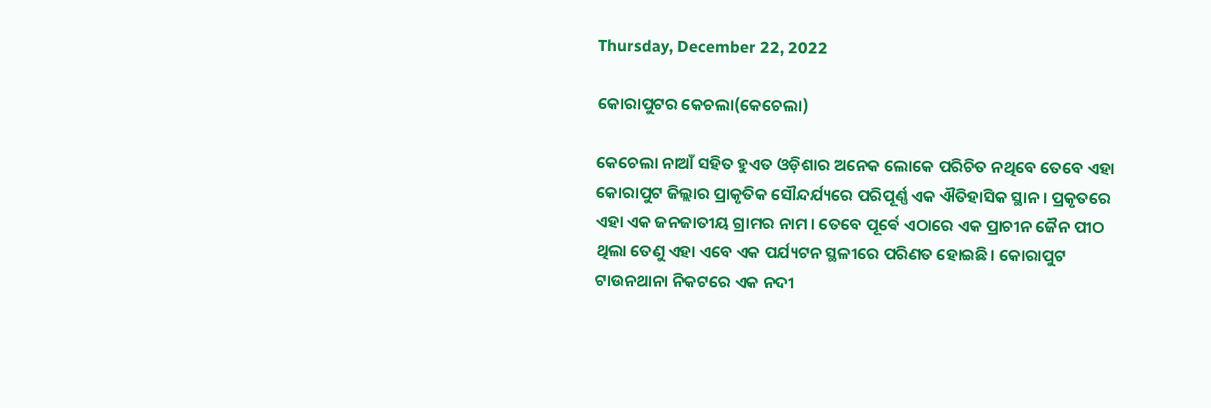Thursday, December 22, 2022

କୋରାପୁଟର କେଚଲା(କେଚେଲା)

କେଚେଲା ନାଆଁ ସହିତ ହୁଏତ ଓଡ଼ିଶାର ଅନେକ ଲୋକେ ପରିଚିତ ନଥିବେ ତେବେ ଏହା କୋରାପୁଟ ଜିଲ୍ଲାର ପ୍ରାକୃତିକ ସୌନ୍ଦର୍ଯ୍ୟରେ ପରିପୂର୍ଣ୍ଣ ଏକ ଐତିହାସିକ ସ୍ଥାନ । ପ୍ରକୃତରେ ଏହା ଏକ ଜନଜାତୀୟ ଗ୍ରାମର ନାମ । ତେବେ ପୂର୍ଵେ ଏଠାରେ ଏକ ପ୍ରାଚୀନ ଜୈନ ପୀଠ ଥିଲା ତେଣୁ ଏହା ଏବେ ଏକ ପର୍ଯ୍ୟଟନ ସ୍ଥଳୀରେ ପରିଣତ ହୋଇଛି। କୋରାପୁଟ ଟାଉନଥାନା ନିକଟରେ ଏକ ନଦୀ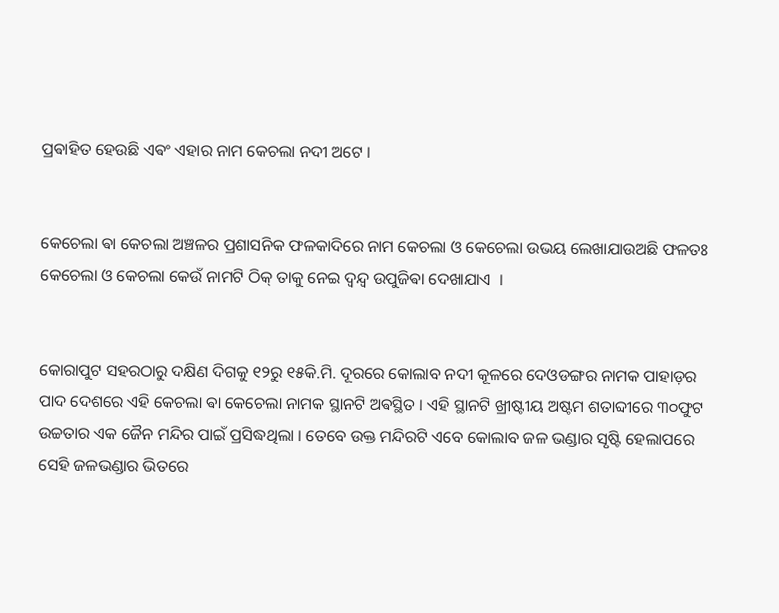ପ୍ରଵାହିତ ହେଉଛି ଏଵଂ ଏହାର ନାମ କେଚଲା ନଦୀ ଅଟେ ।


କେଚେଲା ଵା କେଚଲା ଅଞ୍ଚଳର ପ୍ରଶାସନିକ ଫଳକାଦିରେ ନାମ କେଚଲା ଓ କେଚେଲା ଉଭୟ ଲେଖାଯାଉଅଛି ଫଳତଃ କେଚେଲା ଓ କେଚଲା କେଉଁ ନାମଟି ଠିକ୍ ତାକୁ ନେଇ ଦ୍ଵନ୍ଦ୍ଵ ଉପୁଜିଵା ଦେଖାଯାଏ ‌ ।


କୋରାପୁଟ ସହରଠାରୁ ଦକ୍ଷିଣ ଦିଗକୁ ୧୨ରୁ ୧୫କି.ମି. ଦୂରରେ କୋଲାବ ନଦୀ କୂଳରେ ଦେଓଡଙ୍ଗର ନାମକ ପାହାଡ଼ର ପାଦ ଦେଶରେ ଏହି କେଚଲା ଵା କେଚେଲା ନାମକ ସ୍ଥାନଟି ଅଵସ୍ଥିତ । ଏହି ସ୍ଥାନଟି ଖ୍ରୀଷ୍ଟୀୟ ଅଷ୍ଟମ ଶତାବ୍ଦୀରେ ୩୦ଫୁଟ ଉଚ୍ଚତାର ଏକ ଜୈନ ମନ୍ଦିର ପାଇଁ ପ୍ରସିଦ୍ଧଥିଲା । ତେବେ ଉକ୍ତ ମନ୍ଦିରଟି ଏବେ କୋଲାବ ଜଳ ଭଣ୍ଡାର ସୃଷ୍ଟି ହେଲାପରେ ସେହି ଜଳଭଣ୍ଡାର ଭିତରେ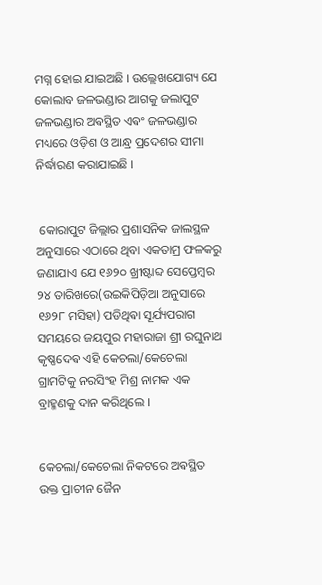ମଗ୍ନ ହୋଇ ଯାଇଅଛି । ଉଲ୍ଲେଖଯୋଗ୍ୟ ଯେ କୋଲାବ ଜଳଭଣ୍ଡାର ଆଗକୁ ଜଲାପୁଟ ଜଳଭଣ୍ଡାର ଅଵସ୍ଥିତ ଏଵଂ ଜଳଭଣ୍ଡାର ମଧ୍ୟରେ ଓଡ଼ିଶ ଓ ଆନ୍ଧ୍ର ପ୍ରଦେଶର ସୀମା ନିର୍ଦ୍ଧାରଣ କରାଯାଇଛି ।


 କୋରାପୁଟ ଜିଲ୍ଲାର ପ୍ରଶାସନିକ ଜାଲସ୍ଥଳ ଅନୁସାରେ ଏଠାରେ ଥିବା ଏକତାମ୍ର ଫଳକରୁ ଜଣାଯାଏ ଯେ ୧୬୨୦ ଖ୍ରୀଷ୍ଟାବ୍ଦ ସେପ୍ତେମ୍ବର ୨୪ ତାରିଖରେ(ଉଇକିପିଡ଼ିଆ ଅନୁସାରେ ୧୬୨୮ ମସିହା) ପଡିଥିଵା ସୂର୍ଯ୍ୟପରାଗ ସମୟରେ ଜୟପୁର ମହାରାଜା ଶ୍ରୀ ରଘୁନାଥ କୃଷ୍ଣଦେଵ ଏହି କେଚଲା/କେଚେଲା ଗ୍ରାମଟିକୁ ନରସିଂହ ମିଶ୍ର ନାମକ ଏକ ବ୍ରାହ୍ମଣକୁ ଦାନ କରିଥିଲେ ।


କେଚଲା/କେଚେଲା ନିକଟରେ ଅଵସ୍ଥିତ ଉକ୍ତ ପ୍ରାଚୀନ ଜୈନ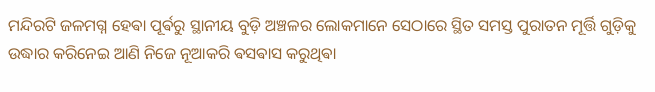ମନ୍ଦିରଟି ଜଳମଗ୍ନ ହେଵା ପୂର୍ଵରୁ ସ୍ଥାନୀୟ ବୁଡ଼ି ଅଞ୍ଚଳର ଲୋକମାନେ ସେଠାରେ ସ୍ଥିତ ସମସ୍ତ ପୁରାତନ ମୂର୍ତ୍ତି ଗୁଡ଼ିକୁ ଉଦ୍ଧାର କରିନେଇ ଆଣି ନିଜେ ନୂଆକରି ଵସଵାସ କରୁଥିଵା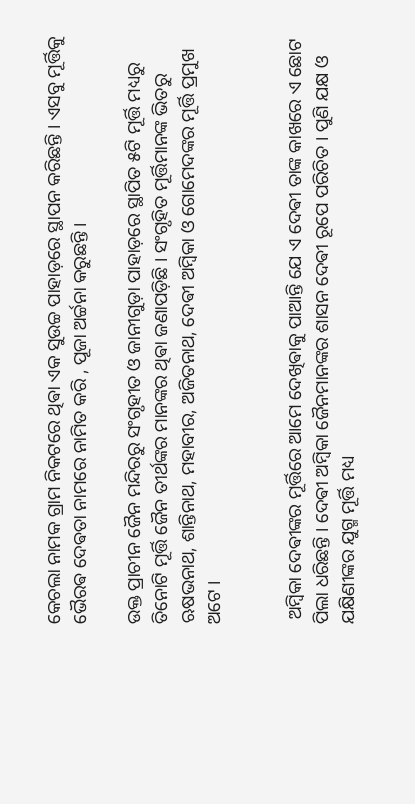କେଚଲା ନାମକ ଗ୍ରାମ ନିକଟରେ ଥିଵା ଏକ ସୁଉଚ୍ଚ ପାହାଡ଼ରେ ସ୍ଥାପନ କରିଛନ୍ତି । ଏସବୁ ମୂର୍ତ୍ତିକୁ ଭୈରଵ ଦେଵତା ନାମରେ ନାମିତ କରି , ପୂଜା ଅର୍ଚ୍ଚନା କରୁଛନ୍ତି ।

ଉକ୍ତ ପ୍ରାଚୀନ ଜୈନ ମନ୍ଦିରରୁ ସଂଗୃହୀତ ଓ ଜାନୀଗୁଡ଼ା ପାହାଡ଼ରେ ସ୍ଥାପିତ ୫ଟି ମୂର୍ତ୍ତି ମଧ୍ୟରୁ ତିନୋଟି ମୂର୍ତ୍ତି ଜୈନ ତୀର୍ଥଙ୍କର ମାନଙ୍କର ଥିଵା ଜଣାପଡ଼ିଛି । ସଂଗୃହିତ ମୂର୍ତ୍ତିମାନଙ୍କ ଭିତରୁ ଋଷଭନାଥ, ଶାନ୍ତିନାଥ, ମହାବୀର, ଅଜିତନାଥ, ଦେଵୀ ଅମ୍ବିକା ଓ ଗୋମେଦଙ୍କର ମୂର୍ତ୍ତି ପ୍ରମୁଖ ଅଟେ ।


 ଅମ୍ବିକା ଦେଵୀଙ୍କର ମୂର୍ତ୍ତିରେ ଆମେ ଦେଖିଵାକୁ ପାଆନ୍ତି ଯେ ଏ ଦେଵୀ ତାଙ୍କ କାଖରେ ଏ ଛୋଟ ପିଲା ଧରିଛନ୍ତି । ଦେଵୀ ଅମ୍ବିକା ଜୈନମାନଙ୍କର ଶାସନ ଦେଵୀ ରୂପେ ପରିଚିତ । ପୁଣି ଯକ୍ଷ ଓ ଯକ୍ଷିଣୀଙ୍କର ଯୁଗ୍ମ ମୂର୍ତ୍ତି ମଧ୍ୟ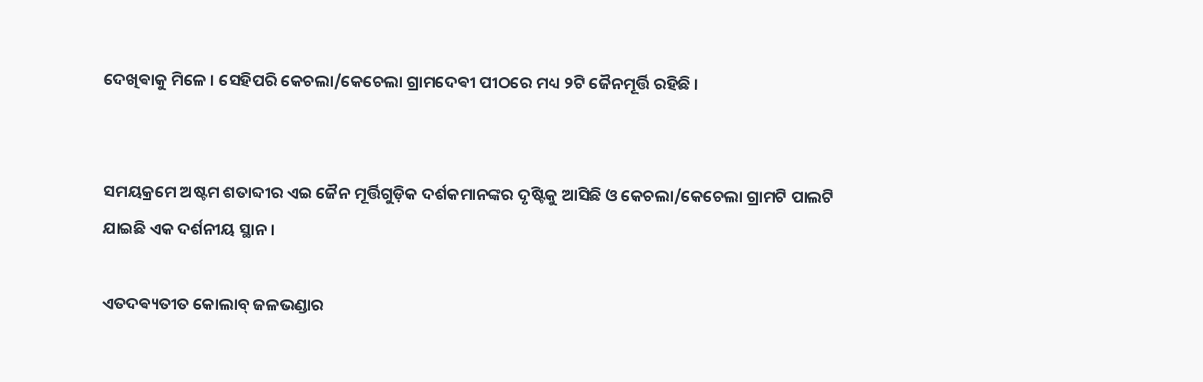ଦେଖିଵାକୁ ମିଳେ । ସେହିପରି କେଚଲା/କେଚେଲା ଗ୍ରାମଦେଵୀ ପୀଠରେ ମଧ୍ୟ ୨ଟି ଜୈନମୂର୍ତ୍ତି ରହିଛି ।


ସମୟକ୍ରମେ ଅଷ୍ଟମ ଶତାବ୍ଦୀର ଏଇ ଜୈନ ମୂର୍ତ୍ତିଗୁଡ଼ିକ ଦର୍ଶକମାନଙ୍କର ଦୃଷ୍ଟିକୁ ଆସିଛି ଓ କେଚଲା/କେଚେଲା ଗ୍ରାମଟି ପାଲଟି ଯାଇଛି ଏକ ଦର୍ଶନୀୟ ସ୍ଥାନ ।

ଏତଦଵ୍ୟତୀତ କୋଲାବ୍ ଜଳଭଣ୍ଡାର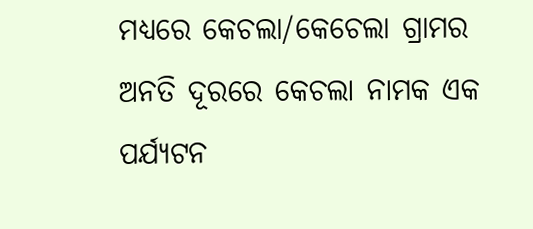ମଧ୍ୟରେ କେଚଲା/କେଚେଲା ଗ୍ରାମର ଅନତି ଦୂରରେ କେଚଲା ନାମକ ଏକ ପର୍ଯ୍ୟଟନ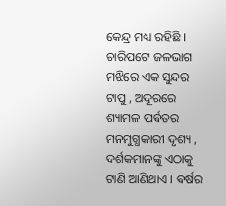କେନ୍ଦ୍ର ମଧ୍ୟ ରହିଛି । ଚାରିପଟେ ଜଳଭାଗ ମଝିରେ ଏକ ସୁନ୍ଦର ଟାପୁ , ଅଦୂରରେ ଶ୍ୟାମଳ ପର୍ଵତର ମନମୁଗ୍ଧକାରୀ ଦୃଶ୍ୟ , ଦର୍ଶକମାନଙ୍କୁ ଏଠାକୁ ଟାଣି ଆଣିଥାଏ । ଵର୍ଷର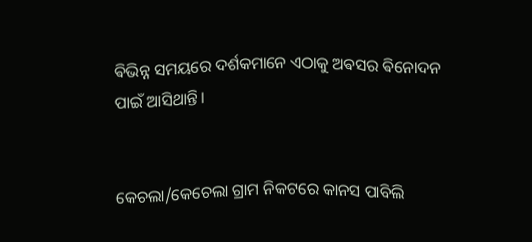ଵିଭିନ୍ନ ସମୟରେ ଦର୍ଶକମାନେ ଏଠାକୁ ଅଵସର ଵିନୋଦନ ପାଇଁ ଆସିଥାନ୍ତି।


କେଚଲା/କେଚେଲା ଗ୍ରାମ ନିକଟରେ କାନସ ପାବିଲି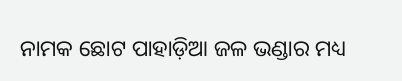ନାମକ ଛୋଟ ପାହାଡ଼ିଆ ଜଳ ଭଣ୍ଡାର ମଧ୍ୟ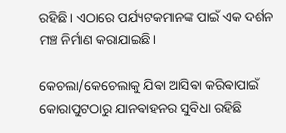ରହିଛି। ଏଠାରେ ପର୍ଯ୍ୟଟକମାନଙ୍କ ପାଇଁ ଏକ ଦର୍ଶନ ମଞ୍ଚ ନିର୍ମାଣ କରାଯାଇଛି।

କେଚଲା/କେଚେଲାକୁ ଯିଵା ଆସିଵା କରିଵାପାଇଁ କୋରାପୁଟଠାରୁ ଯାନଵାହନର ସୁବିଧା ରହିଛି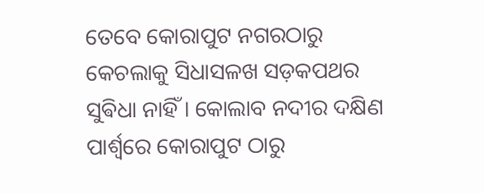ତେବେ କୋରାପୁଟ ନଗରଠାରୁ କେଚଲାକୁ ସିଧାସଳଖ ସଡ଼କପଥର ସୁଵିଧା ନାହିଁ । କୋଲାବ ନଦୀର ଦକ୍ଷିଣ ପାର୍ଶ୍ୱରେ କୋରାପୁଟ ଠାରୁ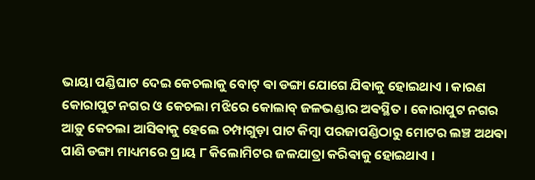ଭାୟା ପଣ୍ଡିଘାଟ ଦେଇ କେଚଲାକୁ ବୋଟ୍ ଵା ଡଙ୍ଗା ଯୋଗେ ଯିଵାକୁ ହୋଇଥାଏ । କାରଣ କୋରାପୁଟ ନଗର ଓ କେଚଲା ମଝିରେ କୋଲାବ୍ ଜଳଭଣ୍ଡାର ଅଵସ୍ଥିତ ‌। କୋରାପୁଟ ନଗର ଆଡ଼ୁ କେଚଲା ଆସିଵାକୁ ହେଲେ ଚମ୍ପାଗୁଡ଼ା ପାଟ କିମ୍ବା ପରଜାପଣ୍ଡିଠାରୁ ମୋଟର ଲଞ୍ଚ ଅଥଵା ପାଣି ଡଙ୍ଗା ମାଧ୍ୟମରେ ପ୍ରାୟ ୮ କିଲୋମିଟର ଜଳଯାତ୍ରା କରିଵାକୁ ହୋଇଥାଏ ।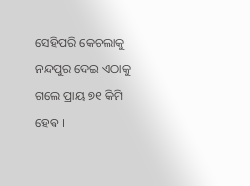ସେହିପରି କେଚଲାକୁ ନନ୍ଦପୁର ଦେଇ ଏଠାକୁ ଗଲେ ପ୍ରାୟ ୭୧ କିମି ହେଵ ।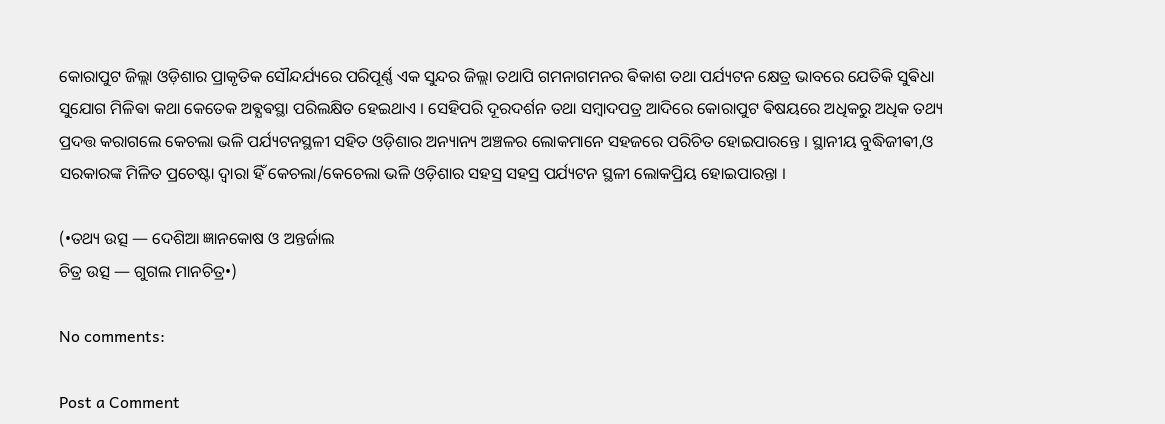କୋରାପୁଟ ଜିଲ୍ଲା ଓଡ଼ିଶାର ପ୍ରାକୃତିକ ସୌନ୍ଦର୍ଯ୍ୟରେ ପରିପୂର୍ଣ୍ଣ ଏକ ସୁନ୍ଦର ଜିଲ୍ଲା ତଥାପି ଗମନାଗମନର ଵିକାଶ ତଥା ପର୍ଯ୍ୟଟନ କ୍ଷେତ୍ର ଭାବରେ ଯେତିକି ସୁଵିଧା ସୁଯୋଗ ମିଳିଵା କଥା କେତେକ ଅଵ୍ଯଵସ୍ଥା ପରିଲକ୍ଷିତ ହେଇଥାଏ । ସେହିପରି ଦୂରଦର୍ଶନ ତଥା ସମ୍ବାଦପତ୍ର ଆଦିରେ କୋରାପୁଟ ଵିଷୟରେ ଅଧିକରୁ ଅଧିକ ତଥ୍ୟ ପ୍ରଦତ୍ତ କରାଗଲେ କେଚଲା ଭଳି ପର୍ଯ୍ୟଟନସ୍ଥଳୀ ସହିତ ଓଡ଼ିଶାର ଅନ୍ୟାନ୍ୟ ଅଞ୍ଚଳର ଲୋକମାନେ ସହଜରେ ପରିଚିତ ହୋଇପାରନ୍ତେ । ସ୍ଥାନୀୟ ବୁଦ୍ଧିଜୀଵୀ,ଓ ସରକାରଙ୍କ ମିଳିତ ପ୍ରଚେଷ୍ଟା ଦ୍ଵାରା ହିଁ କେଚଲା/କେଚେଲା ଭଳି ଓଡ଼ିଶାର ସହସ୍ର ସହସ୍ର ପର୍ଯ୍ୟଟନ ସ୍ଥଳୀ ଲୋକପ୍ରିୟ ହୋଇପାରନ୍ତା ।

(•ତଥ୍ୟ ଉତ୍ସ — ଦେଶିଆ ଜ୍ଞାନକୋଷ ଓ ଅନ୍ତର୍ଜାଲ
ଚିତ୍ର ଉତ୍ସ — ଗୁଗଲ ମାନଚିତ୍ର•)

No comments:

Post a Comment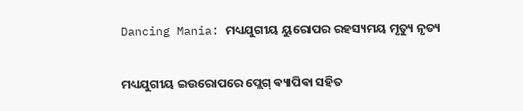Dancing Mania: ମଧ୍ୟଯୁଗୀୟ ୟୁରୋପର ରହସ୍ୟମୟ ମୃତ୍ୟୁ ନୃତ୍ୟ

ମଧ୍ୟଯୁଗୀୟ ଇଉରୋପରେ ପ୍ଲେଗ୍‌ ଵ୍ୟାପିଵା ସହିତ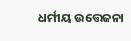ଧର୍ମୀୟ ଉତ୍ତେଜନା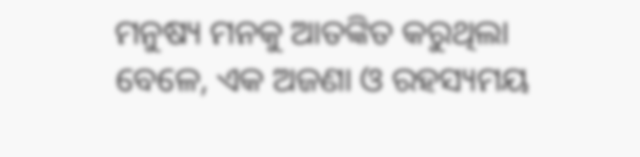ମନୁଷ୍ୟ ମନକୁ ଆତଙ୍କିତ କରୁଥିଲା ବେଳେ, ଏକ ଅଜଣା ଓ ରହସ୍ୟମୟ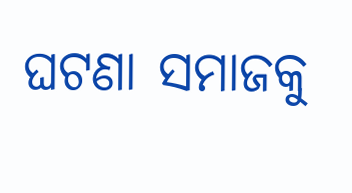ଘଟଣା ସମାଜକୁ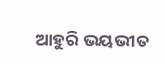ଆହୁରି ଭୟଭୀତ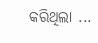କରିଥିଲା ...